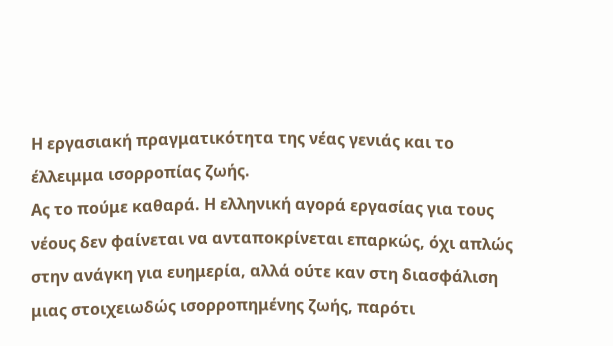Η εργασιακή πραγματικότητα της νέας γενιάς και το έλλειμμα ισορροπίας ζωής.
Ας το πούμε καθαρά. Η ελληνική αγορά εργασίας για τους νέους δεν φαίνεται να ανταποκρίνεται επαρκώς, όχι απλώς στην ανάγκη για ευημερία, αλλά ούτε καν στη διασφάλιση μιας στοιχειωδώς ισορροπημένης ζωής, παρότι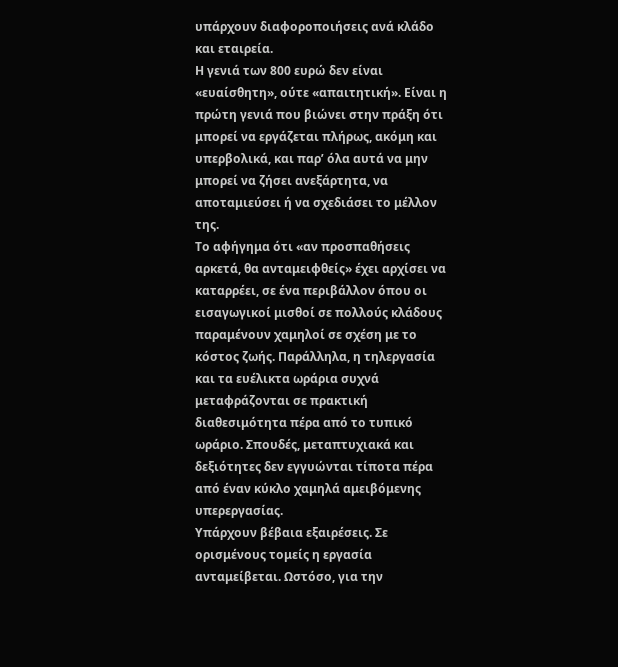υπάρχουν διαφοροποιήσεις ανά κλάδο και εταιρεία.
Η γενιά των 800 ευρώ δεν είναι «ευαίσθητη», ούτε «απαιτητική». Είναι η πρώτη γενιά που βιώνει στην πράξη ότι μπορεί να εργάζεται πλήρως, ακόμη και υπερβολικά, και παρ’ όλα αυτά να μην μπορεί να ζήσει ανεξάρτητα, να αποταμιεύσει ή να σχεδιάσει το μέλλον της.
Το αφήγημα ότι «αν προσπαθήσεις αρκετά, θα ανταμειφθείς» έχει αρχίσει να καταρρέει, σε ένα περιβάλλον όπου οι εισαγωγικοί μισθοί σε πολλούς κλάδους παραμένουν χαμηλοί σε σχέση με το κόστος ζωής. Παράλληλα, η τηλεργασία και τα ευέλικτα ωράρια συχνά μεταφράζονται σε πρακτική διαθεσιμότητα πέρα από το τυπικό ωράριο. Σπουδές, μεταπτυχιακά και δεξιότητες δεν εγγυώνται τίποτα πέρα από έναν κύκλο χαμηλά αμειβόμενης υπερεργασίας.
Υπάρχουν βέβαια εξαιρέσεις. Σε ορισμένους τομείς η εργασία ανταμείβεται. Ωστόσο, για την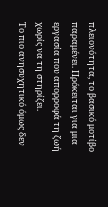πλειονότητα, το βασικό μοτίβο παραμένει. Πρόκειται για μια εργασία που απορροφά τη ζωή χωρίς να τη στηρίζει.
Το πιο ανησυχητικό όμως δεν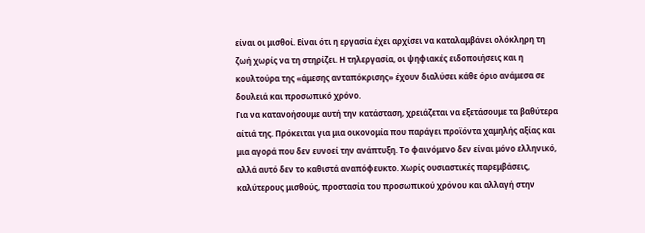είναι οι μισθοί. Είναι ότι η εργασία έχει αρχίσει να καταλαμβάνει ολόκληρη τη ζωή χωρίς να τη στηρίζει. Η τηλεργασία, οι ψηφιακές ειδοποιήσεις και η κουλτούρα της «άμεσης ανταπόκρισης» έχουν διαλύσει κάθε όριο ανάμεσα σε δουλειά και προσωπικό χρόνο.
Για να κατανοήσουμε αυτή την κατάσταση, χρειάζεται να εξετάσουμε τα βαθύτερα αίτιά της. Πρόκειται για μια οικονομία που παράγει προϊόντα χαμηλής αξίας και μια αγορά που δεν ευνοεί την ανάπτυξη. Το φαινόμενο δεν είναι μόνο ελληνικό, αλλά αυτό δεν το καθιστά αναπόφευκτο. Χωρίς ουσιαστικές παρεμβάσεις, καλύτερους μισθούς, προστασία του προσωπικού χρόνου και αλλαγή στην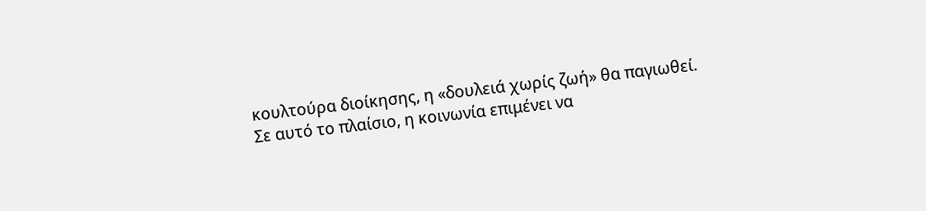κουλτούρα διοίκησης, η «δουλειά χωρίς ζωή» θα παγιωθεί.
Σε αυτό το πλαίσιο, η κοινωνία επιμένει να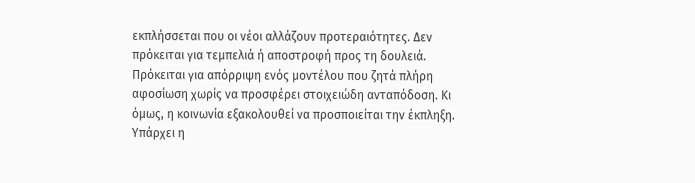εκπλήσσεται που οι νέοι αλλάζουν προτεραιότητες. Δεν πρόκειται για τεμπελιά ή αποστροφή προς τη δουλειά. Πρόκειται για απόρριψη ενός μοντέλου που ζητά πλήρη αφοσίωση χωρίς να προσφέρει στοιχειώδη ανταπόδοση. Κι όμως, η κοινωνία εξακολουθεί να προσποιείται την έκπληξη.
Υπάρχει η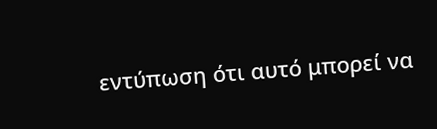εντύπωση ότι αυτό μπορεί να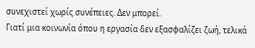συνεχιστεί χωρίς συνέπειες. Δεν μπορεί.
Γιατί μια κοινωνία όπου η εργασία δεν εξασφαλίζει ζωή, τελικά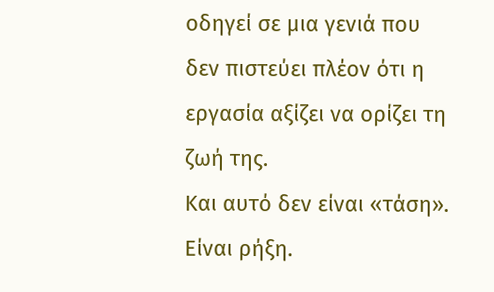οδηγεί σε μια γενιά που δεν πιστεύει πλέον ότι η εργασία αξίζει να ορίζει τη ζωή της.
Και αυτό δεν είναι «τάση». Είναι ρήξη.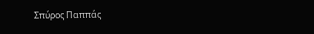Σπύρος Παππάς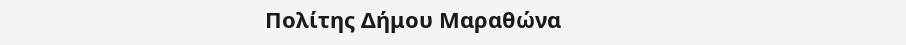Πολίτης Δήμου Μαραθώνα